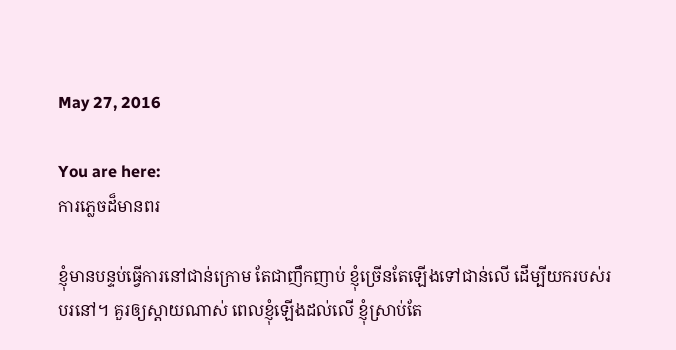May 27, 2016

You are here:
ការភ្លេចដ៏មានពរ

ខ្ញុំមានបន្ទប់ធ្វើការនៅជាន់ក្រោម តែជាញឹកញាប់ ខ្ញុំច្រើនតែឡើងទៅជាន់លើ ដើម្បីយករបស់របរនៅ។ គួរឲ្យស្តាយណាស់ ពេលខ្ញុំឡើងដល់លើ ខ្ញុំស្រាប់តែ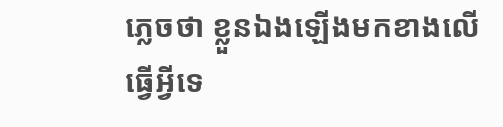ភ្លេចថា ខ្លួនឯងឡើងមកខាងលើធ្វើអ្វីទេ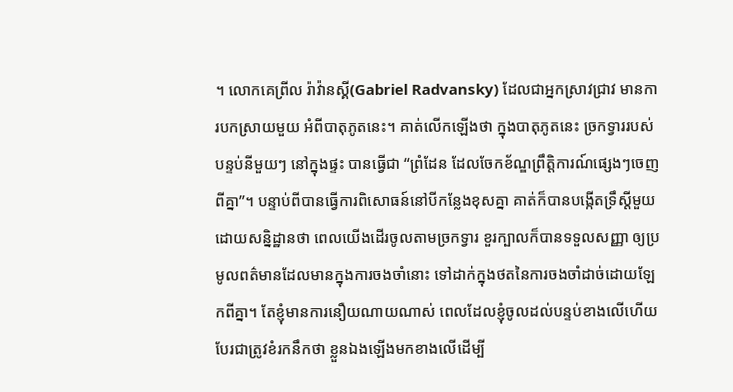។ លោកគេព្រីល រ៉ាវ៉ានស្គី(Gabriel Radvansky) ដែលជាអ្នកស្រាវជ្រាវ មានការបកស្រាយមួយ អំពីបាតុភូតនេះ។ គាត់លើកឡើងថា ក្នុងបាតុភូតនេះ ច្រកទ្វាររបស់បន្ទប់នីមួយៗ នៅក្នុងផ្ទះ បានធ្វើជា “ព្រំដែន ដែលចែកខ័ណ្ឌព្រឹត្តិការណ៍ផ្សេងៗចេញពីគ្នា”។ បន្ទាប់ពីបានធ្វើការពិសោធន៍នៅបីកន្លែងខុសគ្នា គាត់ក៏បានបង្កើតទ្រឹស្តីមួយ ដោយសន្និដ្ឋានថា ពេលយើងដើរចូលតាមច្រកទ្វារ ខួរក្បាលក៏បានទទួលសញ្ញា ឲ្យប្រមូលពត៌មានដែលមានក្នុងការចងចាំនោះ ទៅដាក់ក្នុងថតនៃការចងចាំដាច់ដោយឡែកពីគ្នា។ តែខ្ញុំមានការនឿយណាយណាស់ ពេលដែលខ្ញុំចូលដល់បន្ទប់ខាងលើហើយ បែរជាត្រូវខំរកនឹកថា ខ្លួនឯងឡើងមកខាងលើដើម្បី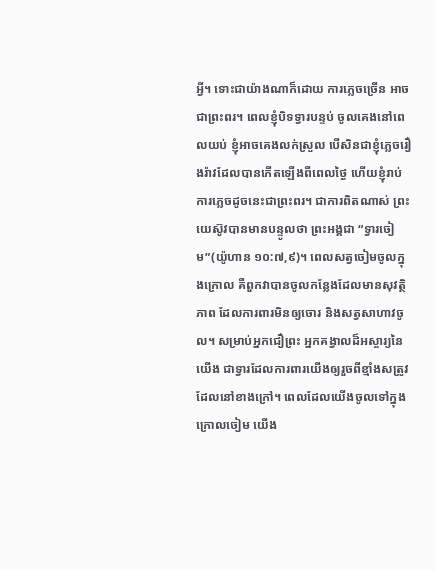អ្វី។ ទោះជាយ៉ាងណាក៏ដោយ ការភ្លេចច្រើន អាចជាព្រះពរ។ ពេលខ្ញុំបិទទ្វារបន្ទប់ ចូលគេងនៅពេលយប់ ខ្ញុំអាចគេងលក់ស្រួល បើសិនជាខ្ញុំភ្លេចរឿងរ៉ាវដែលបានកើតឡើងពីពេលថ្ងៃ ហើយខ្ញុំរាប់ការភ្លេចដូចនេះជាព្រះពរ។ ជាការពិតណាស់ ព្រះយេស៊ូវបានមានបន្ទូលថា ព្រះអង្គជា “ទ្វារចៀម”(យ៉ូហាន ១០:៧,៩)។ ពេលសត្វចៀមចូលក្នុងក្រោល គឺពួកវាបានចូលកន្លែងដែលមានសុវត្ថិភាព ដែលការពារមិនឲ្យចោរ និងសត្វសាហាវចូល។ សម្រាប់អ្នកជឿព្រះ អ្នកគង្វាលដ៏អស្ចារ្យនៃយើង ជាទ្វារដែលការពារយើងឲ្យរួចពីខ្មាំងសត្រូវដែលនៅខាងក្រៅ។ ពេលដែលយើងចូលទៅក្នុងក្រោលចៀម យើង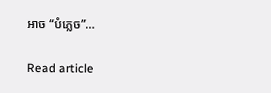អាច “បំភ្លេច”…

Read article